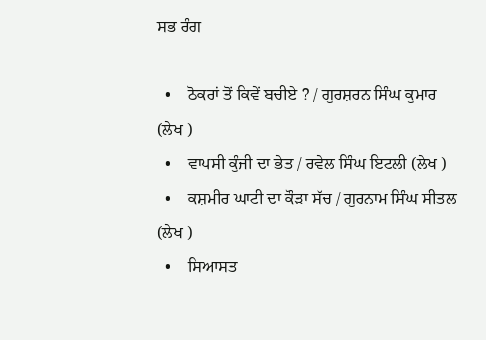ਸਭ ਰੰਗ

  •    ਠੋਕਰਾਂ ਤੋਂ ਕਿਵੇਂ ਬਚੀਏ ? / ਗੁਰਸ਼ਰਨ ਸਿੰਘ ਕੁਮਾਰ (ਲੇਖ )
  •    ਵਾਪਸੀ ਕੁੰਜੀ ਦਾ ਭੇਤ / ਰਵੇਲ ਸਿੰਘ ਇਟਲੀ (ਲੇਖ )
  •    ਕਸ਼ਮੀਰ ਘਾਟੀ ਦਾ ਕੌੜਾ ਸੱਚ / ਗੁਰਨਾਮ ਸਿੰਘ ਸੀਤਲ (ਲੇਖ )
  •    ਸਿਆਸਤ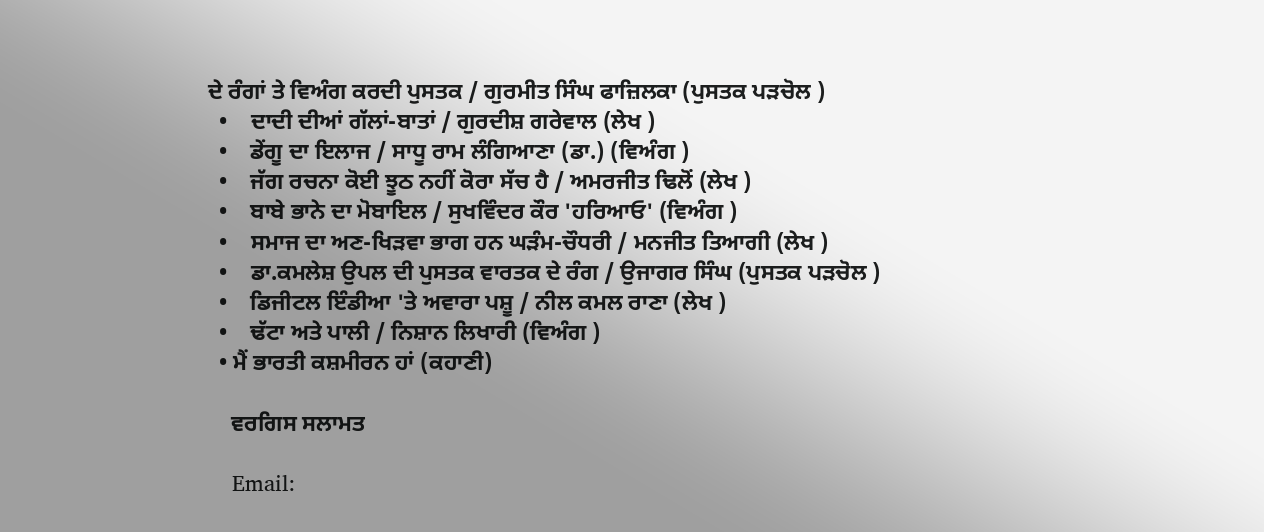ਦੇ ਰੰਗਾਂ ਤੇ ਵਿਅੰਗ ਕਰਦੀ ਪੁਸਤਕ / ਗੁਰਮੀਤ ਸਿੰਘ ਫਾਜ਼ਿਲਕਾ (ਪੁਸਤਕ ਪੜਚੋਲ )
  •    ਦਾਦੀ ਦੀਆਂ ਗੱਲਾਂ-ਬਾਤਾਂ / ਗੁਰਦੀਸ਼ ਗਰੇਵਾਲ (ਲੇਖ )
  •    ਡੇਂਗੂ ਦਾ ਇਲਾਜ / ਸਾਧੂ ਰਾਮ ਲੰਗਿਆਣਾ (ਡਾ.) (ਵਿਅੰਗ )
  •    ਜੱਗ ਰਚਨਾ ਕੋਈ ਝੂਠ ਨਹੀਂ ਕੋਰਾ ਸੱਚ ਹੈ / ਅਮਰਜੀਤ ਢਿਲੋਂ (ਲੇਖ )
  •    ਬਾਬੇ ਭਾਨੇ ਦਾ ਮੋਬਾਇਲ / ਸੁਖਵਿੰਦਰ ਕੌਰ 'ਹਰਿਆਓ' (ਵਿਅੰਗ )
  •    ਸਮਾਜ ਦਾ ਅਣ-ਖਿੜਵਾ ਭਾਗ ਹਨ ਘੜੰਮ-ਚੌਧਰੀ / ਮਨਜੀਤ ਤਿਆਗੀ (ਲੇਖ )
  •    ਡਾ.ਕਮਲੇਸ਼ ਉਪਲ ਦੀ ਪੁਸਤਕ ਵਾਰਤਕ ਦੇ ਰੰਗ / ਉਜਾਗਰ ਸਿੰਘ (ਪੁਸਤਕ ਪੜਚੋਲ )
  •    ਡਿਜੀਟਲ ਇੰਡੀਆ 'ਤੇ ਅਵਾਰਾ ਪਸ਼ੂ / ਨੀਲ ਕਮਲ ਰਾਣਾ (ਲੇਖ )
  •    ਢੱਟਾ ਅਤੇ ਪਾਲੀ / ਨਿਸ਼ਾਨ ਲਿਖਾਰੀ (ਵਿਅੰਗ )
  • ਮੈਂ ਭਾਰਤੀ ਕਸ਼ਮੀਰਨ ਹਾਂ (ਕਹਾਣੀ)

    ਵਰਗਿਸ ਸਲਾਮਤ

    Email: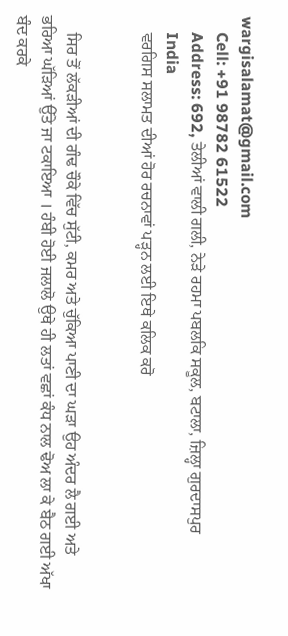wargisalamat@gmail.com
    Cell: +91 98782 61522
    Address: 692, ਤੇਲੀਆਂ ਵਾਲੀ ਗਲੀ, ਨੇੜੇ ਰਹਮਾ ਪਬਲਕਿ ਸਕੂਲ, ਬਟਾਲਾ, ਜ਼ਿਲ੍ਹਾ ਗੁਰਦਾਸਪੁਰ
    India
    ਵਰਗਿਸ ਸਲਾਮਤ ਦੀਆਂ ਹੋਰ ਰਚਨਾਵਾਂ ਪੜ੍ਹਨ ਲਈ ਇਥੇ ਕਲਿਕ ਕਰੋ


    ਸਿਰ ਤੋਂ ਲੱਕੜੀਆਂ ਦੀ ਗੰਢ ਚੌਕੇ ਵਿੱਚ ਸੁੱਟੀ, ਕਮਰ ਅਤੇ ਚੁੱਕਿਆ ਪਾਣੀ ਦਾ ਘੜਾ ਉਹ ਅੰਦਰ ਲੈ ਗਈ ਅਤੇ ਭਰਿਆ ਘੱੜਿਆਂ ਉੱਤੇ ਜਾ ਟਕਾਇਆ । ਹੰਬੀ ਹੋਈ ਜਲਾਲੋ ਉਥੇ ਹੀ ਲਤਾਂ ਵਛਾਂ ਕੰਧ ਨਾਲ ਢੋਅ ਲਾ ਕੇ ਬੈਠ ਗਈ ਅੱਖਾ ਬੰਦ ਕਰਕੇ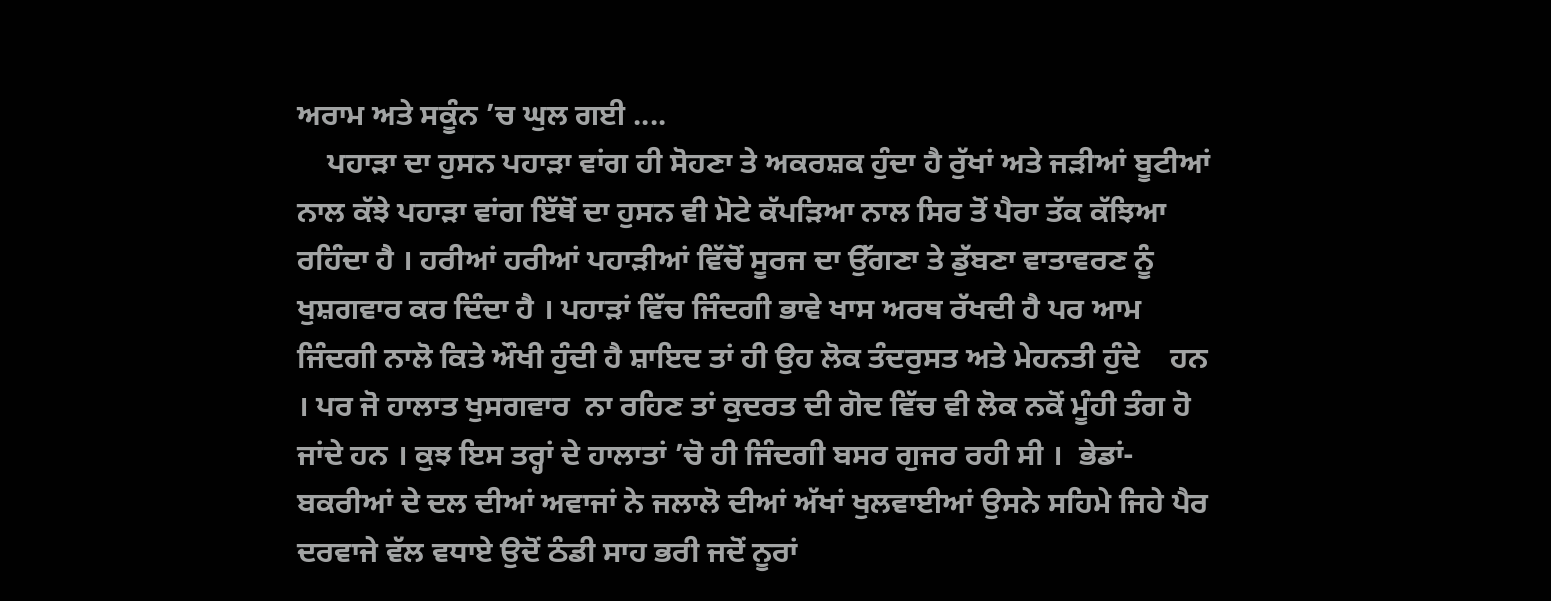ਅਰਾਮ ਅਤੇ ਸਕੂੰਨ ’ਚ ਘੁਲ ਗਈ ....
    ਪਹਾੜਾ ਦਾ ਹੁਸਨ ਪਹਾੜਾ ਵਾਂਗ ਹੀ ਸੋਹਣਾ ਤੇ ਅਕਰਸ਼ਕ ਹੁੰਦਾ ਹੈ ਰੁੱਖਾਂ ਅਤੇ ਜੜੀਆਂ ਬੂਟੀਆਂ ਨਾਲ ਕੱਝੇ ਪਹਾੜਾ ਵਾਂਗ ਇੱਥੋਂ ਦਾ ਹੁਸਨ ਵੀ ਮੋਟੇ ਕੱਪੜਿਆ ਨਾਲ ਸਿਰ ਤੋਂ ਪੈਰਾ ਤੱਕ ਕੱਝਿਆ ਰਹਿੰਦਾ ਹੈ । ਹਰੀਆਂ ਹਰੀਆਂ ਪਹਾੜੀਆਂ ਵਿੱਚੋਂ ਸੂਰਜ ਦਾ ਉੱਗਣਾ ਤੇ ਡੁੱਬਣਾ ਵਾਤਾਵਰਣ ਨੂੰ ਖੁਸ਼ਗਵਾਰ ਕਰ ਦਿੰਦਾ ਹੈ । ਪਹਾੜਾਂ ਵਿੱਚ ਜਿੰਦਗੀ ਭਾਵੇ ਖਾਸ ਅਰਥ ਰੱਖਦੀ ਹੈ ਪਰ ਆਮ ਜਿੰਦਗੀ ਨਾਲੋ ਕਿਤੇ ਔਖੀ ਹੁੰਦੀ ਹੈ ਸ਼ਾਇਦ ਤਾਂ ਹੀ ਉਹ ਲੋਕ ਤੰਦਰੁਸਤ ਅਤੇ ਮੇਹਨਤੀ ਹੁੰਦੇ    ਹਨ । ਪਰ ਜੋ ਹਾਲਾਤ ਖੁਸਗਵਾਰ  ਨਾ ਰਹਿਣ ਤਾਂ ਕੁਦਰਤ ਦੀ ਗੋਦ ਵਿੱਚ ਵੀ ਲੋਕ ਨਕੋਂ ਮੂੰਹੀ ਤੰਗ ਹੋ ਜਾਂਦੇ ਹਨ । ਕੁਝ ਇਸ ਤਰ੍ਹਾਂ ਦੇ ਹਾਲਾਤਾਂ ’ਚੋ ਹੀ ਜਿੰਦਗੀ ਬਸਰ ਗੁਜਰ ਰਹੀ ਸੀ ।  ਭੇਡਾਂ-ਬਕਰੀਆਂ ਦੇ ਦਲ ਦੀਆਂ ਅਵਾਜਾਂ ਨੇ ਜਲਾਲੋ ਦੀਆਂ ਅੱਖਾਂ ਖੁਲਵਾਈਆਂ ਉਸਨੇ ਸਹਿਮੇ ਜਿਹੇ ਪੈਰ ਦਰਵਾਜੇ ਵੱਲ ਵਧਾਏ ਉਦੋਂ ਠੰਡੀ ਸਾਹ ਭਰੀ ਜਦੋਂ ਨੂਰਾਂ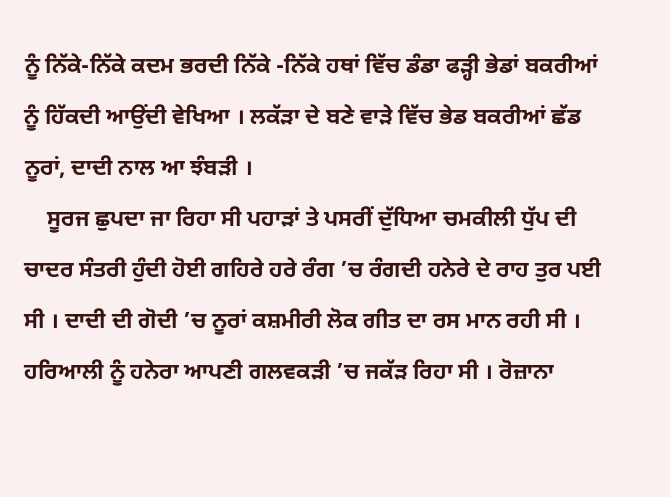ਨੂੰ ਨਿੱਕੇ-ਨਿੱਕੇ ਕਦਮ ਭਰਦੀ ਨਿੱਕੇ -ਨਿੱਕੇ ਹਥਾਂ ਵਿੱਚ ਡੰਡਾ ਫੜ੍ਹੀ ਭੇਡਾਂ ਬਕਰੀਆਂ ਨੂੰ ਹਿੱਕਦੀ ਆਉਂਦੀ ਵੇਖਿਆ । ਲਕੱੜਾ ਦੇ ਬਣੇ ਵਾੜੇ ਵਿੱਚ ਭੇਡ ਬਕਰੀਆਂ ਛੱਡ ਨੂਰਾਂ, ਦਾਦੀ ਨਾਲ ਆ ਝੰਬੜੀ ।
    ਸੂਰਜ ਛੁਪਦਾ ਜਾ ਰਿਹਾ ਸੀ ਪਹਾੜਾਂ ਤੇ ਪਸਰੀਂ ਦੁੱਧਿਆ ਚਮਕੀਲੀ ਧੁੱਪ ਦੀ ਚਾਦਰ ਸੰਤਰੀ ਹੁੰਦੀ ਹੋਈ ਗਹਿਰੇ ਹਰੇ ਰੰਗ ’ਚ ਰੰਗਦੀ ਹਨੇਰੇ ਦੇ ਰਾਹ ਤੁਰ ਪਈ ਸੀ । ਦਾਦੀ ਦੀ ਗੋਦੀ ’ਚ ਨੂਰਾਂ ਕਸ਼ਮੀਰੀ ਲੋਕ ਗੀਤ ਦਾ ਰਸ ਮਾਨ ਰਹੀ ਸੀ । ਹਰਿਆਲੀ ਨੂੰ ਹਨੇਰਾ ਆਪਣੀ ਗਲਵਕੜੀ ’ਚ ਜਕੱੜ ਰਿਹਾ ਸੀ । ਰੋਜ਼ਾਨਾ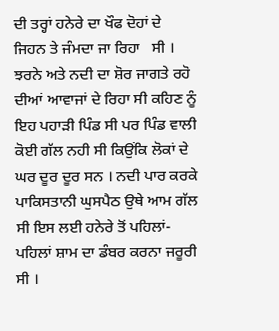ਦੀ ਤਰ੍ਹਾਂ ਹਨੇਰੇ ਦਾ ਖੌਫ ਦੋਹਾਂ ਦੇ ਜਿਹਨ ਤੇ ਜੰਮਦਾ ਜਾ ਰਿਹਾ   ਸੀ । ਝਰਨੇ ਅਤੇ ਨਦੀ ਦਾ ਸ਼ੋਰ ਜਾਗਤੇ ਰਹੋ ਦੀਆਂ ਆਵਾਜਾਂ ਦੇ ਰਿਹਾ ਸੀ ਕਹਿਣ ਨੂੰ ਇਹ ਪਹਾੜੀ ਪਿੰਡ ਸੀ ਪਰ ਪਿੰਡ ਵਾਲੀ ਕੋਈ ਗੱਲ ਨਹੀ ਸੀ ਕਿਉਂਕਿ ਲੋਕਾਂ ਦੇ ਘਰ ਦੂਰ ਦੂਰ ਸਨ । ਨਦੀ ਪਾਰ ਕਰਕੇ ਪਾਕਿਸਤਾਨੀ ਘੁਸਪੈਠ ਉਥੇ ਆਮ ਗੱਲ ਸੀ ਇਸ ਲਈ ਹਨੇਰੇ ਤੋਂ ਪਹਿਲਾਂ-ਪਹਿਲਾਂ ਸ਼ਾਮ ਦਾ ਡੰਬਰ ਕਰਨਾ ਜਰੂਰੀ ਸੀ ।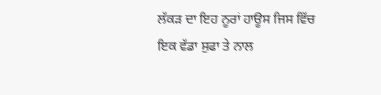ਲੱਕੜ ਦਾ ਇਹ ਨੂਰਾਂ ਹਾਊਸ ਜਿਸ ਵਿੱਚ ਇਕ ਵੱਡਾ ਸੁਫਾ ਤੇ ਨਾਲ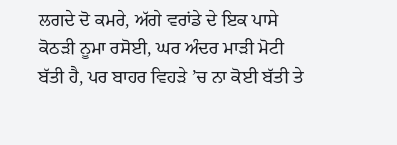ਲਗਦੇ ਦੋ ਕਮਰੇ, ਅੱਗੇ ਵਰਾਂਡੇ ਦੇ ਇਕ ਪਾਸੇ ਕੋਠੜੀ ਨੂਮਾ ਰਸੋਈ, ਘਰ ਅੰਦਰ ਮਾੜੀ ਮੋਟੀ ਬੱਤੀ ਹੈ, ਪਰ ਬਾਹਰ ਵਿਹੜੇ ’ਚ ਨਾ ਕੋਈ ਬੱਤੀ ਤੇ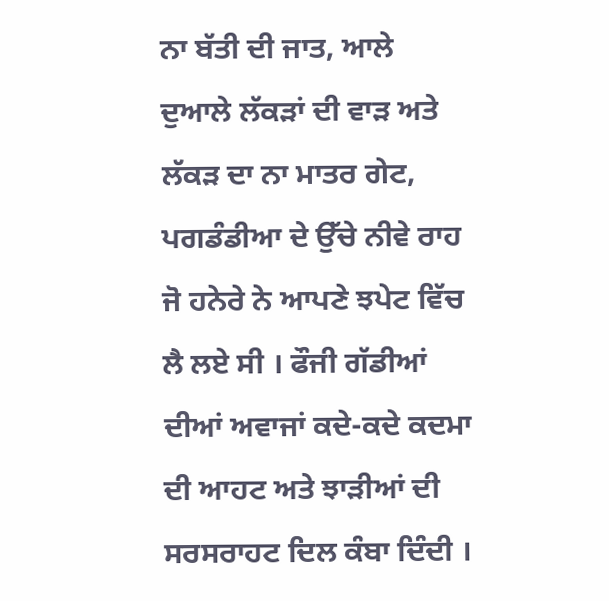ਨਾ ਬੱਤੀ ਦੀ ਜਾਤ, ਆਲੇ ਦੁਆਲੇ ਲੱਕੜਾਂ ਦੀ ਵਾੜ ਅਤੇ ਲੱਕੜ ਦਾ ਨਾ ਮਾਤਰ ਗੇਟ, ਪਗਡੰਡੀਆ ਦੇ ਉੱਚੇ ਨੀਵੇ ਰਾਹ ਜੋ ਹਨੇਰੇ ਨੇ ਆਪਣੇ ਝਪੇਟ ਵਿੱਚ ਲੈ ਲਏ ਸੀ । ਫੌਜੀ ਗੱਡੀਆਂ ਦੀਆਂ ਅਵਾਜਾਂ ਕਦੇ-ਕਦੇ ਕਦਮਾ ਦੀ ਆਹਟ ਅਤੇ ਝਾੜੀਆਂ ਦੀ ਸਰਸਰਾਹਟ ਦਿਲ ਕੰਬਾ ਦਿੰਦੀ ।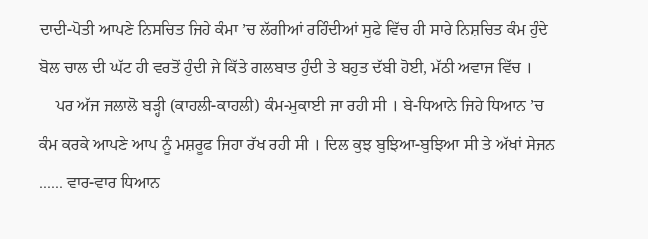ਦਾਦੀ-ਪੋਤੀ ਆਪਣੇ ਨਿਸਚਿਤ ਜਿਹੇ ਕੰਮਾ ’ਚ ਲੱਗੀਆਂ ਰਹਿੰਦੀਆਂ ਸੁਫੇ ਵਿੱਚ ਹੀ ਸਾਰੇ ਨਿਸ਼ਚਿਤ ਕੰਮ ਹੁੰਦੇ ਬੋਲ ਚਾਲ ਦੀ ਘੱਟ ਹੀ ਵਰਤੋਂ ਹੁੰਦੀ ਜੇ ਕਿੱਤੇ ਗਲਬਾਤ ਹੁੰਦੀ ਤੇ ਬਹੁਤ ਦੱਬੀ ਹੋਈ, ਮੱਠੀ ਅਵਾਜ ਵਿੱਚ ।
    ਪਰ ਅੱਜ ਜਲਾਲੋ ਬੜ੍ਹੀ (ਕਾਹਲੀ-ਕਾਹਲੀ) ਕੰਮ-ਮੁਕਾਈ ਜਾ ਰਹੀ ਸੀ । ਬੇ-ਧਿਆਨੇ ਜਿਹੇ ਧਿਆਨ ’ਚ ਕੰਮ ਕਰਕੇ ਆਪਣੇ ਆਪ ਨੂੰ ਮਸ਼ਰੂਫ ਜਿਹਾ ਰੱਖ ਰਹੀ ਸੀ । ਦਿਲ ਕੁਝ ਬੁਝਿਆ-ਬੁਝਿਆ ਸੀ ਤੇ ਅੱਖਾਂ ਸੇਜਨ ...... ਵਾਰ-ਵਾਰ ਧਿਆਨ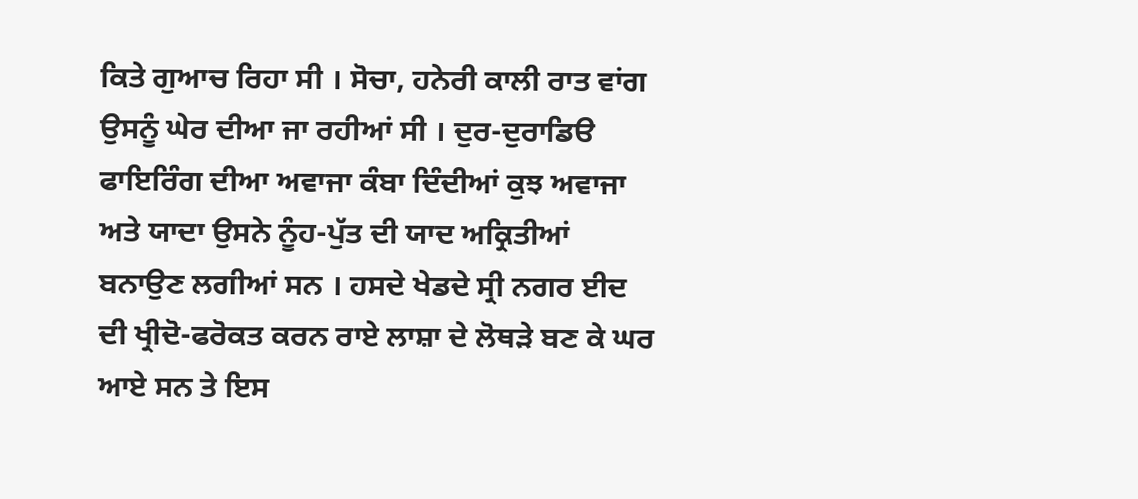ਕਿਤੇ ਗੁਆਚ ਰਿਹਾ ਸੀ । ਸੋਚਾ, ਹਨੇਰੀ ਕਾਲੀ ਰਾਤ ਵਾਂਗ ਉਸਨੂੰ ਘੇਰ ਦੀਆ ਜਾ ਰਹੀਆਂ ਸੀ । ਦੁਰ-ਦੁਰਾਡਿੳ ਫਾਇਰਿੰਗ ਦੀਆ ਅਵਾਜਾ ਕੰਬਾ ਦਿੰਦੀਆਂ ਕੁਝ ਅਵਾਜਾ ਅਤੇ ਯਾਦਾ ਉਸਨੇ ਨੂੰਹ-ਪੁੱਤ ਦੀ ਯਾਦ ਅਕ੍ਰਿਤੀਆਂ ਬਨਾਉਣ ਲਗੀਆਂ ਸਨ । ਹਸਦੇ ਖੇਡਦੇ ਸ੍ਰੀ ਨਗਰ ਈਦ ਦੀ ਖ੍ਰੀਦੋ-ਫਰੋਕਤ ਕਰਨ ਰਾਏ ਲਾਸ਼ਾ ਦੇ ਲੋਥੜੇ ਬਣ ਕੇ ਘਰ ਆਏ ਸਨ ਤੇ ਇਸ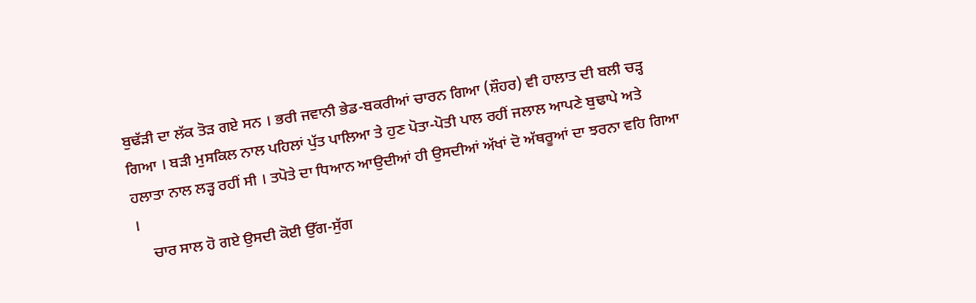ਬੁਢੱੜੀ ਦਾ ਲੱਕ ਤੋੜ ਗਏ ਸਨ । ਭਰੀ ਜਵਾਨੀ ਭੇਡ-ਬਕਰੀਆਂ ਚਾਰਨ ਗਿਆ (ਸ਼ੌਹਰ) ਵੀ ਹਾਲਾਤ ਦੀ ਬਲੀ ਚੜ੍ਹ ਗਿਆ । ਬੜੀ ਮੁਸਕਿਲ ਨਾਲ ਪਹਿਲਾਂ ਪੁੱਤ ਪਾਲਿਆ ਤੇ ਹੁਣ ਪੋਤਾ-ਪੋਤੀ ਪਾਲ ਰਹੀਂ ਜਲਾਲ ਆਪਣੇ ਬੁਢਾਪੇ ਅਤੇ ਹਲਾਤਾ ਨਾਲ ਲੜ੍ਹ ਰਹੀਂ ਸੀ । ਤਪੋਤੇ ਦਾ ਧਿਆਨ ਆਉਦੀਆਂ ਹੀ ਉਸਦੀਆਂ ਅੱਖਾਂ ਦੋ ਅੱਥਰੂਆਂ ਦਾ ਝਰਨਾ ਵਹਿ ਗਿਆ ।
    ਚਾਰ ਸਾਲ ਹੋ ਗਏ ਉਸਦੀ ਕੋਈ ਉੱਗ-ਸੁੱਗ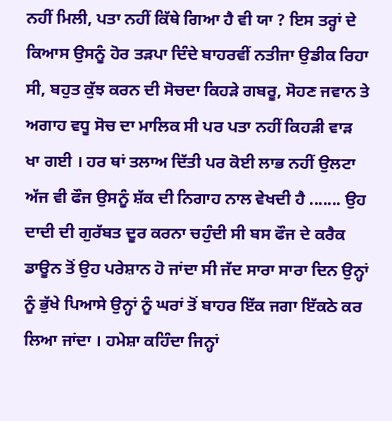ਨਹੀਂ ਮਿਲੀ, ਪਤਾ ਨਹੀਂ ਕਿੱਥੇ ਗਿਆ ਹੈ ਵੀ ਯਾ ? ਇਸ ਤਰ੍ਹਾਂ ਦੇ ਕਿਆਸ ਉਸਨੂੰ ਹੋਰ ਤੜਪਾ ਦਿੰਦੇ ਬਾਹਰਵੀਂ ਨਤੀਜਾ ਉਡੀਕ ਰਿਹਾ ਸੀ, ਬਹੁਤ ਕੁੱਝ ਕਰਨ ਦੀ ਸੋਚਦਾ ਕਿਹੜੇ ਗਬਰੂ, ਸੋਹਣ ਜਵਾਨ ਤੇ ਅਗਾਹ ਵਧੂ ਸੋਚ ਦਾ ਮਾਲਿਕ ਸੀ ਪਰ ਪਤਾ ਨਹੀਂ ਕਿਹੜੀ ਵਾੜ ਖਾ ਗਈ । ਹਰ ਥਾਂ ਤਲਾਅ ਦਿੱਤੀ ਪਰ ਕੋਈ ਲਾਭ ਨਹੀਂ ਉਲਟਾ ਅੱਜ ਵੀ ਫੌਜ ਉਸਨੂੰ ਸ਼ੱਕ ਦੀ ਨਿਗਾਹ ਨਾਲ ਵੇਖਦੀ ਹੈ ....... ਉਹ ਦਾਦੀ ਦੀ ਗੁਰੱਬਤ ਦੂਰ ਕਰਨਾ ਚਹੁੰਦੀ ਸੀ ਬਸ ਫੌਜ ਦੇ ਕਰੈਕ ਡਾਊਨ ਤੋਂ ਉਹ ਪਰੇਸ਼ਾਨ ਹੋ ਜਾਂਦਾ ਸੀ ਜੱਦ ਸਾਰਾ ਸਾਰਾ ਦਿਨ ਉਨ੍ਹਾਂ ਨੂੰ ਭੁੱਖੇ ਪਿਆਸੇ ਉਨ੍ਹਾਂ ਨੂੰ ਘਰਾਂ ਤੋਂ ਬਾਹਰ ਇੱਕ ਜਗਾ ਇੱਕਠੇ ਕਰ ਲਿਆ ਜਾਂਦਾ । ਹਮੇਸ਼ਾ ਕਹਿੰਦਾ ਜਿਨ੍ਹਾਂ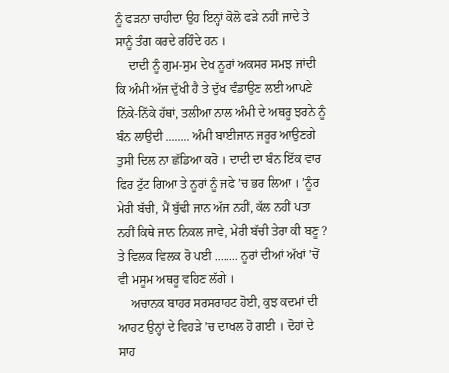ਨੂੰ ਫੜਨਾ ਚਾਹੀਦਾ ਉਹ ਇਨ੍ਹਾਂ ਕੋਲੋ ਫੜੇ ਨਹੀਂ ਜਾਦੇ ਤੇ ਸਾਨੂੰ ਤੰਗ ਕਰਦੇ ਰਹਿੰਦੇ ਹਨ ।
    ਦਾਦੀ ਨੂੰ ਗੁਮ-ਸੁਮ ਦੇਖ ਨੂਰਾਂ ਅਕਸਰ ਸਮਝ ਜਾਂਦੀ ਕਿ ਅੰਮੀ ਅੱਜ ਦੁੱਖੀ ਹੈ ਤੇ ਦੁੱਖ ਵੰਡਾਉਣ ਲਈ ਆਪਣੇ ਨਿੱਕੇ-ਨਿੱਕੇ ਹੱਥਾਂ, ਤਲੀਆ ਨਾਲ ਅੰਮੀ ਦੇ ਅਥਰੂ ਝਰਨੇ ਨੂੰ ਬੰਨ ਲਾਉਦੀ ........ ਅੰਮੀ ਬਾਈਜਾਨ ਜਰੂਰ ਆਉਣਗੇ ਤੁਸੀ ਦਿਲ ਨਾ ਛੱਡਿਆ ਕਰੋ । ਦਾਦੀ ਦਾ ਬੰਨ ਇੱਕ ਵਾਰ ਫਿਰ ਟੁੱਟ ਗਿਆ ਤੇ ਨੂਰਾਂ ਨੂੰ ਜਫੇ ’ਚ ਭਰ ਲਿਆ । ’ਨੂੰਰ ਮੇਰੀ ਬੱਚੀ, ਮੈਂ ਬੁੱਢੀ ਜਾਨ ਅੱਜ ਨਹੀਂ, ਕੱਲ ਨਹੀਂ ਪਤਾ ਨਹੀਂ ਕਿਥੇ ਜਾਨ ਨਿਕਲ ਜਾਵੇ, ਮੇਰੀ ਬੱਚੀ ਤੇਰਾ ਕੀ ਬਣੂ ? ਤੇ ਵਿਲਕ ਵਿਲਕ ਰੋ ਪਈ ........ ਨੂਰਾਂ ਦੀਆਂ ਅੱਖਾਂ ’ਚੋਂ ਵੀ ਮਸੂਮ ਅਥਰੂ ਵਹਿਣ ਲੱਗੇ ।
    ਅਚਾਨਕ ਬਾਹਰ ਸਰਸਰਾਹਟ ਹੋਈ, ਕੁਝ ਕਦਮਾਂ ਦੀ ਆਹਟ ਉਨ੍ਹਾਂ ਦੇ ਵਿਹੜੇ ’ਚ ਦਾਖਲ ਹੋ ਗਈ । ਦੋਹਾਂ ਦੇ ਸਾਹ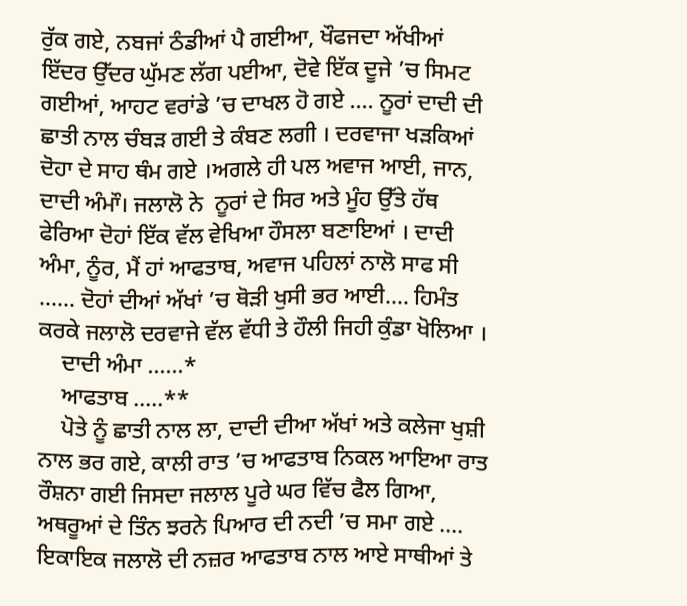ਰੁੱਕ ਗਏ, ਨਬਜਾਂ ਠੰਡੀਆਂ ਪੈ ਗਈਆ, ਖੌਫਜਦਾ ਅੱਖੀਆਂ ਇੱਦਰ ਉੱਦਰ ਘੁੱਮਣ ਲੱਗ ਪਈਆ, ਦੋਵੇ ਇੱਕ ਦੂਜੇ ’ਚ ਸਿਮਟ ਗਈਆਂ, ਆਹਟ ਵਰਾਂਡੇ ’ਚ ਦਾਖਲ ਹੋ ਗਏ .... ਨੂਰਾਂ ਦਾਦੀ ਦੀ ਛਾਤੀ ਨਾਲ ਚੰਬੜ ਗਈ ਤੇ ਕੰਬਣ ਲਗੀ । ਦਰਵਾਜਾ ਖੜਕਿਆਂ ਦੋਹਾ ਦੇ ਸਾਹ ਥੰਮ ਗਏ ।ਅਗਲੇ ਹੀ ਪਲ ਅਵਾਜ ਆਈ, ਜਾਨ, ਦਾਦੀ ਅੰਮਾੌ। ਜਲਾਲੋ ਨੇ  ਨੂਰਾਂ ਦੇ ਸਿਰ ਅਤੇ ਮੂੰਹ ਉੱਤੇ ਹੱਥ ਫੇਰਿਆ ਦੋਹਾਂ ਇੱਕ ਵੱਲ ਵੇਖਿਆ ਹੌਸਲਾ ਬਣਾਇਆਂ । ਦਾਦੀ ਅੰਮਾ, ਨੂੰਰ, ਮੈਂ ਹਾਂ ਆਫਤਾਬ, ਅਵਾਜ ਪਹਿਲਾਂ ਨਾਲੋ ਸਾਫ ਸੀ ...... ਦੋਹਾਂ ਦੀਆਂ ਅੱਖਾਂ ’ਚ ਥੋੜੀ ਖੁਸੀ ਭਰ ਆਈ.... ਹਿਮੰਤ ਕਰਕੇ ਜਲਾਲੋ ਦਰਵਾਜੇ ਵੱਲ ਵੱਧੀ ਤੇ ਹੌਲੀ ਜਿਹੀ ਕੁੰਡਾ ਖੋਲਿਆ ।
    ਦਾਦੀ ਅੰਮਾ ......*
    ਆਫਤਾਬ .....**
    ਪੋਤੇ ਨੂੰ ਛਾਤੀ ਨਾਲ ਲਾ, ਦਾਦੀ ਦੀਆ ਅੱਖਾਂ ਅਤੇ ਕਲੇਜਾ ਖੁਸ਼ੀ ਨਾਲ ਭਰ ਗਏ, ਕਾਲੀ ਰਾਤ ’ਚ ਆਫਤਾਬ ਨਿਕਲ ਆਇਆ ਰਾਤ ਰੌਸ਼ਨਾ ਗਈ ਜਿਸਦਾ ਜਲਾਲ ਪੂਰੇ ਘਰ ਵਿੱਚ ਫੈਲ ਗਿਆ, ਅਥਰੂਆਂ ਦੇ ਤਿੰਨ ਝਰਨੇ ਪਿਆਰ ਦੀ ਨਦੀ ’ਚ ਸਮਾ ਗਏ .... ਇਕਾਇਕ ਜਲਾਲੋ ਦੀ ਨਜ਼ਰ ਆਫਤਾਬ ਨਾਲ ਆਏ ਸਾਥੀਆਂ ਤੇ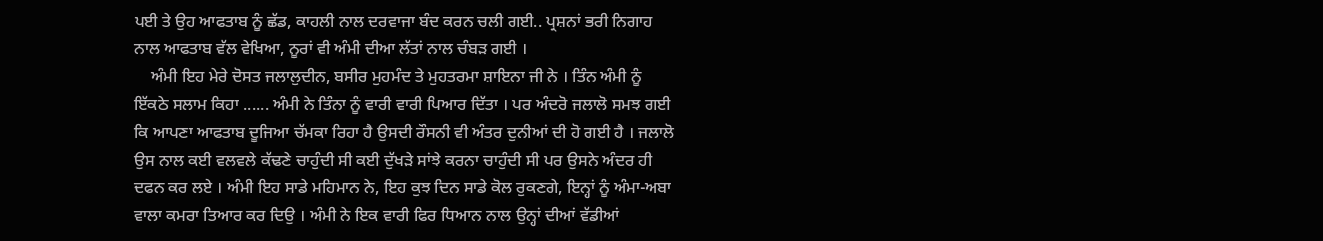ਪਈ ਤੇ ਉਹ ਆਫਤਾਬ ਨੂੰ ਛੱਡ, ਕਾਹਲੀ ਨਾਲ ਦਰਵਾਜਾ ਬੰਦ ਕਰਨ ਚਲੀ ਗਈ.. ਪ੍ਰਸ਼ਨਾਂ ਭਰੀ ਨਿਗਾਹ ਨਾਲ ਆਫਤਾਬ ਵੱਲ ਵੇਖਿਆ, ਨੂਰਾਂ ਵੀ ਅੰਮੀ ਦੀਆ ਲੱਤਾਂ ਨਾਲ ਚੰਬੜ ਗਈ ।
    ਅੰਮੀ ਇਹ ਮੇਰੇ ਦੋਸਤ ਜਲਾਲੁਦੀਨ, ਬਸੀਰ ਮੁਹਮੰਦ ਤੇ ਮੁਹਤਰਮਾ ਸ਼ਾਇਨਾ ਜੀ ਨੇ । ਤਿੰਨ ਅੰਮੀ ਨੂੰ ਇੱਕਠੇ ਸਲਾਮ ਕਿਹਾ ...... ਅੰਮੀ ਨੇ ਤਿੰਨਾ ਨੂੰ ਵਾਰੀ ਵਾਰੀ ਪਿਆਰ ਦਿੱਤਾ । ਪਰ ਅੰਦਰੋ ਜਲਾਲੋ ਸਮਝ ਗਈ ਕਿ ਆਪਣਾ ਆਫਤਾਬ ਦੂਜਿਆ ਚੱਮਕਾ ਰਿਹਾ ਹੈ ਉਸਦੀ ਰੌਸਨੀ ਵੀ ਅੰਤਰ ਦੁਨੀਆਂ ਦੀ ਹੋ ਗਈ ਹੈ । ਜਲਾਲੋ ਉਸ ਨਾਲ ਕਈ ਵਲਵਲੇ ਕੱਢਣੇ ਚਾਹੁੰਦੀ ਸੀ ਕਈ ਦੁੱਖੜੇ ਸਾਂਝੇ ਕਰਨਾ ਚਾਹੁੰਦੀ ਸੀ ਪਰ ਉਸਨੇ ਅੰਦਰ ਹੀ ਦਫਨ ਕਰ ਲਏ । ਅੰਮੀ ਇਹ ਸਾਡੇ ਮਹਿਮਾਨ ਨੇ, ਇਹ ਕੁਝ ਦਿਨ ਸਾਡੇ ਕੋਲ ਰੁਕਣਗੇ, ਇਨ੍ਹਾਂ ਨੂੰ ਅੰਮਾ-ਅਬਾ ਵਾਲਾ ਕਮਰਾ ਤਿਆਰ ਕਰ ਦਿਉ । ਅੰਮੀ ਨੇ ਇਕ ਵਾਰੀ ਫਿਰ ਧਿਆਨ ਨਾਲ ਉਨ੍ਹਾਂ ਦੀਆਂ ਵੱਡੀਆਂ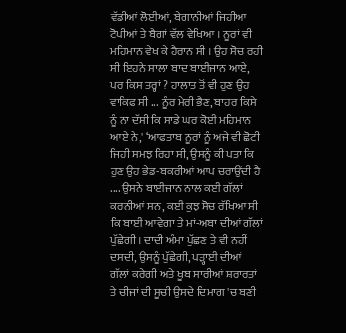ਵੱਡੀਆਂ ਲੋਈਆਂ, ਬੇਗਾਨੀਆਂ ਜਿਹੀਆ ਟੋਪੀਆਂ ਤੇ ਬੈਗਾਂ ਵੱਲ ਵੇਖਿਆ । ਨੂਰਾਂ ਵੀ ਮਹਿਮਾਨ ਵੇਖ ਕੇ ਹੈਰਾਨ ਸੀ । ਉਹ ਸੋਚ ਰਹੀ ਸੀ ਇਹਨੇ ਸਾਲਾ ਬਾਦ ਬਾਈਜਾਨ ਆਏ, ਪਰ ਕਿਸ ਤਰ੍ਹਾਂ ? ਹਾਲਾਤ ਤੋਂ ਵੀ ਹੁਣ ਉਹ ਵਾਕਿਫ ਸੀ ... ਨੂੰਰ ਮੇਰੀ ਭੈਣ, ਬਾਹਰ ਕਿਸੇ ਨੂੰ ਨਾ ਦੱਸੀ ਕਿ ਸਾਡੇ ਘਰ ਕੋਈ ਮਹਿਮਾਨ ਆਏ ਨੇ,' ‘ਆਫਤਾਬ ਨੂਰਾਂ ਨੂੰ ਅਜੇ ਵੀ ਛੋਟੀ ਜਿਹੀ ਸਮਝ ਰਿਹਾ ਸੀ, ਉਸਨੂੰ ਕੀ ਪਤਾ ਕਿ ਹੁਣ ਉਹ ਭੇਡ-ਬਕਰੀਆਂ ਆਪ ਚਰਾਉਂਦੀ ਹੈ .... ਉਸਨੇ ਬਾਈਜਾਨ ਨਾਲ ਕਈ ਗੱਲਾਂ ਕਰਨੀਆਂ ਸਨ, ਕਈ ਕੁਝ ਸੋਚ ਰੱਖਿਆ ਸੀ ਕਿ ਬਾਈ ਆਵੇਗਾ ਤੇ ਮਾਂ-ਅਬਾ ਦੀਆਂ ਗੱਲਾਂ ਪੁੱਛੇਗੀ। ਦਾਦੀ ਅੰਮਾ ਪੁੱਛਣ ਤੇ ਵੀ ਨਹੀਂ ਦਸਦੀ, ਉਸਨੂੰ ਪੁੱਛੇਗੀ, ਪੜ੍ਹਾਈ ਦੀਆਂ ਗੱਲਾਂ ਕਰੇਗੀ ਅਤੇ ਖੂਬ ਸਾਰੀਆਂ ਸ਼ਰਾਰਤਾਂ ਤੇ ਚੀਜਾਂ ਦੀ ਸੂਚੀ ਉਸਦੇ ਦਿਮਾਗ 'ਚ ਬਣੀ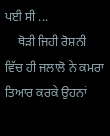ਪਈ ਸੀ ...
    ਥੋੜੀ ਜਿਹੀ ਰੋਸ਼ਨੀ ਵਿੱਚ ਹੀ ਜਲਾਲੋ ਨੇ ਕਮਰਾ ਤਿਆਰ ਕਰਕੇ ਉਹਨਾਂ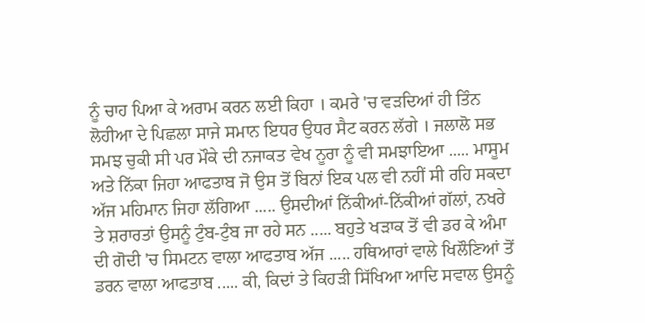ਨੂੰ ਚਾਹ ਪਿਆ ਕੇ ਅਰਾਮ ਕਰਨ ਲਈ ਕਿਹਾ । ਕਮਰੇ 'ਚ ਵੜਦਿਆਂ ਹੀ ਤਿੰਨ ਲੋਹੀਆ ਦੇ ਪਿਛਲਾ ਸਾਜੇ ਸਮਾਨ ਇਧਰ ਉਧਰ ਸੈਟ ਕਰਨ ਲੱਗੇ । ਜਲਾਲੋ ਸਭ ਸਮਝ ਚੁਕੀ ਸੀ ਪਰ ਮੌਕੇ ਦੀ ਨਜਾਕਤ ਵੇਖ ਨੂਰਾ ਨੂੰ ਵੀ ਸਮਝਾਇਆ ..... ਮਾਸੂਮ ਅਤੇ ਨਿੱਕਾ ਜਿਹਾ ਆਫਤਾਬ ਜੋ ਉਸ ਤੋਂ ਬਿਨਾਂ ਇਕ ਪਲ ਵੀ ਨਹੀਂ ਸੀ ਰਹਿ ਸਕਦਾ ਅੱਜ ਮਹਿਮਾਨ ਜਿਹਾ ਲੱਗਿਆ ..... ਉਸਦੀਆਂ ਨਿੱਕੀਆਂ-ਨਿੱਕੀਆਂ ਗੱਲਾਂ, ਨਖਰੇ ਤੇ ਸ਼ਰਾਰਤਾਂ ਉਸਨੂੰ ਟੁੰਬ-ਟੁੰਬ ਜਾ ਰਹੇ ਸਨ ..... ਬਹੁਤੇ ਖੜਾਕ ਤੋਂ ਵੀ ਡਰ ਕੇ ਅੰਮਾ ਦੀ ਗੋਦੀ 'ਚ ਸਿਮਟਨ ਵਾਲਾ ਆਫਤਾਬ ਅੱਜ ..... ਹਥਿਆਰਾਂ ਵਾਲੇ ਖਿਲੌਣਿਆਂ ਤੋਂ ਡਰਨ ਵਾਲਾ ਆਫਤਾਬ ..... ਕੀ, ਕਿਦਾਂ ਤੇ ਕਿਹੜੀ ਸਿੱਖਿਆ ਆਦਿ ਸਵਾਲ ਉਸਨੂੰ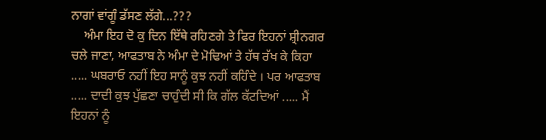ਨਾਗਾਂ ਵਾਂਗੂੰ ਡੱਸਣ ਲੱਗੇ...???
    ਅੰਮਾ ਇਹ ਦੋ ਕੁ ਦਿਨ ਇੱਥੇ ਰਹਿਣਗੇ ਤੇ ਫਿਰ ਇਹਨਾਂ ਸ਼੍ਰੀਨਗਰ ਚਲੇ ਜਾਣਾ, ਆਫਤਾਬ ਨੇ ਅੰਮਾ ਦੇ ਮੋਢਿਆਂ ਤੇ ਹੱਥ ਰੱਖ ਕੇ ਕਿਹਾ ..... ਘਬਰਾਓ ਨਹੀਂ ਇਹ ਸਾਨੂੰ ਕੁਝ ਨਹੀਂ ਕਹਿੰਦੇ । ਪਰ ਆਫਤਾਬ ..... ਦਾਦੀ ਕੁਝ ਪੁੱਛਣਾ ਚਾਹੁੰਦੀ ਸੀ ਕਿ ਗੱਲ ਕੱਟਦਿਆਂ ..... ਮੈਂ ਇਹਨਾਂ ਨੂੰ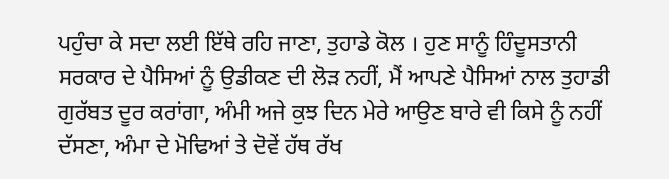ਪਹੁੰਚਾ ਕੇ ਸਦਾ ਲਈ ਇੱਥੇ ਰਹਿ ਜਾਣਾ, ਤੁਹਾਡੇ ਕੋਲ । ਹੁਣ ਸਾਨੂੰ ਹਿੰਦੂਸਤਾਨੀ ਸਰਕਾਰ ਦੇ ਪੈਸਿਆਂ ਨੂੰ ਉਡੀਕਣ ਦੀ ਲੋੜ ਨਹੀਂ, ਮੈਂ ਆਪਣੇ ਪੈਸਿਆਂ ਨਾਲ ਤੁਹਾਡੀ ਗੁਰੱਬਤ ਦੂਰ ਕਰਾਂਗਾ, ਅੰਮੀ ਅਜੇ ਕੁਝ ਦਿਨ ਮੇਰੇ ਆਉਣ ਬਾਰੇ ਵੀ ਕਿਸੇ ਨੂੰ ਨਹੀਂ ਦੱਸਣਾ, ਅੰਮਾ ਦੇ ਮੋਢਿਆਂ ਤੇ ਦੋਵੇਂ ਹੱਥ ਰੱਖ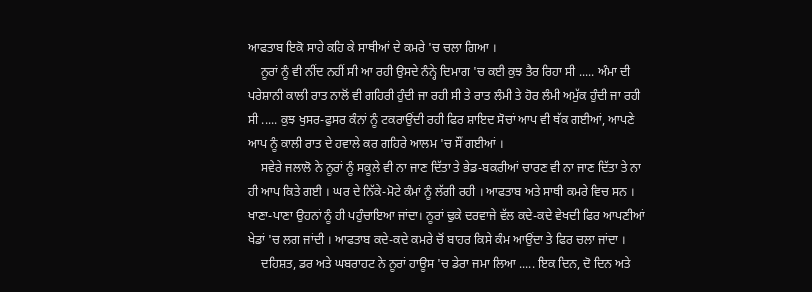ਆਫਤਾਬ ਇਕੋ ਸਾਹੇ ਕਹਿ ਕੇ ਸਾਥੀਆਂ ਦੇ ਕਮਰੇ 'ਚ ਚਲਾ ਗਿਆ ।
    ਨੂਰਾਂ ਨੂੰ ਵੀ ਨੀਂਦ ਨਹੀਂ ਸੀ ਆ ਰਹੀ ਉਸਦੇ ਨੰਨ੍ਹੇ ਦਿਮਾਗ 'ਚ ਕਈ ਕੁਝ ਤੈਰ ਰਿਹਾ ਸੀ ..... ਅੰਮਾ ਦੀ ਪਰੇਸ਼ਾਨੀ ਕਾਲੀ ਰਾਤ ਨਾਲੋਂ ਵੀ ਗਹਿਰੀ ਹੁੰਦੀ ਜਾ ਰਹੀ ਸੀ ਤੇ ਰਾਤ ਲੰਮੀ ਤੇ ਹੋਰ ਲੰਮੀ ਅਮੁੱਕ ਹੁੰਦੀ ਜਾ ਰਹੀ ਸੀ ..... ਕੁਝ ਖੁਸਰ-ਫੁਸਰ ਕੰਨਾਂ ਨੂੰ ਟਕਰਾਉਂਦੀ ਰਹੀ ਫਿਰ ਸ਼ਾਇਦ ਸੋਚਾਂ ਆਪ ਵੀ ਥੱਕ ਗਈਆਂ, ਆਪਣੇ ਆਪ ਨੂੰ ਕਾਲੀ ਰਾਤ ਦੇ ਹਵਾਲੇ ਕਰ ਗਹਿਰੇ ਆਲਮ 'ਚ ਸੌਂ ਗਈਆਂ ।
    ਸਵੇਰੇ ਜਲਾਲੋ ਨੇ ਨੂਰਾਂ ਨੂੰ ਸਕੂਲੇ ਵੀ ਨਾ ਜਾਣ ਦਿੱਤਾ ਤੇ ਭੇਡ-ਬਕਰੀਆਂ ਚਾਰਣ ਵੀ ਨਾ ਜਾਣ ਦਿੱਤਾ ਤੇ ਨਾ ਹੀ ਆਪ ਕਿਤੇ ਗਈ । ਘਰ ਦੇ ਨਿੱਕੇ-ਮੋਟੇ ਕੰਮਾਂ ਨੂੰ ਲੱਗੀ ਰਹੀ । ਆਫਤਾਬ ਅਤੇ ਸਾਥੀ ਕਮਰੇ ਵਿਚ ਸਨ । ਖਾਣਾ-ਪਾਣਾ ਉਹਨਾਂ ਨੂੰ ਹੀ ਪਹੁੰਚਾਇਆ ਜਾਂਦਾ। ਨੂਰਾਂ ਢੁਕੇ ਦਰਵਾਜੇ ਵੱਲ ਕਦੇ-ਕਦੇ ਵੇਖਦੀ ਫਿਰ ਆਪਣੀਆਂ ਖੇਡਾਂ 'ਚ ਲਗ ਜਾਂਦੀ । ਆਫਤਾਬ ਕਦੇ-ਕਦੇ ਕਮਰੇ ਚੋਂ ਬਾਹਰ ਕਿਸੇ ਕੰਮ ਆਉਂਦਾ ਤੇ ਫਿਰ ਚਲਾ ਜਾਂਦਾ ।
    ਦਹਿਸ਼ਤ, ਡਰ ਅਤੇ ਘਬਰਾਹਟ ਨੇ ਨੂਰਾਂ ਹਾਊਸ 'ਚ ਡੇਰਾ ਜਮਾ ਲਿਆ ..... ਇਕ ਦਿਨ, ਦੋ ਦਿਨ ਅਤੇ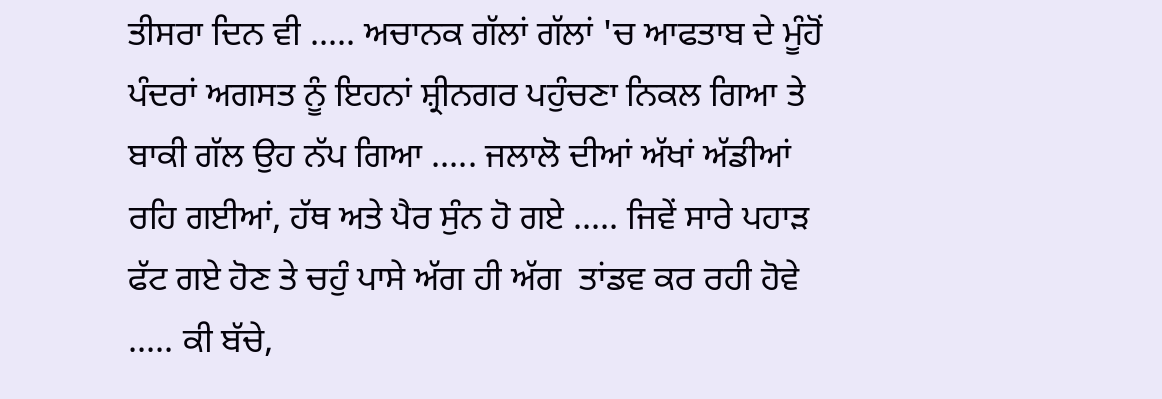ਤੀਸਰਾ ਦਿਨ ਵੀ ..... ਅਚਾਨਕ ਗੱਲਾਂ ਗੱਲਾਂ 'ਚ ਆਫਤਾਬ ਦੇ ਮੂੰਹੋਂ ਪੰਦਰਾਂ ਅਗਸਤ ਨੂੰ ਇਹਨਾਂ ਸ਼੍ਰੀਨਗਰ ਪਹੁੰਚਣਾ ਨਿਕਲ ਗਿਆ ਤੇ ਬਾਕੀ ਗੱਲ ਉਹ ਨੱਪ ਗਿਆ ..... ਜਲਾਲੋ ਦੀਆਂ ਅੱਖਾਂ ਅੱਡੀਆਂ ਰਹਿ ਗਈਆਂ, ਹੱਥ ਅਤੇ ਪੈਰ ਸੁੰਨ ਹੋ ਗਏ ..... ਜਿਵੇਂ ਸਾਰੇ ਪਹਾੜ ਫੱਟ ਗਏ ਹੋਣ ਤੇ ਚਹੁੰ ਪਾਸੇ ਅੱਗ ਹੀ ਅੱਗ  ਤਾਂਡਵ ਕਰ ਰਹੀ ਹੋਵੇ ..... ਕੀ ਬੱਚੇ,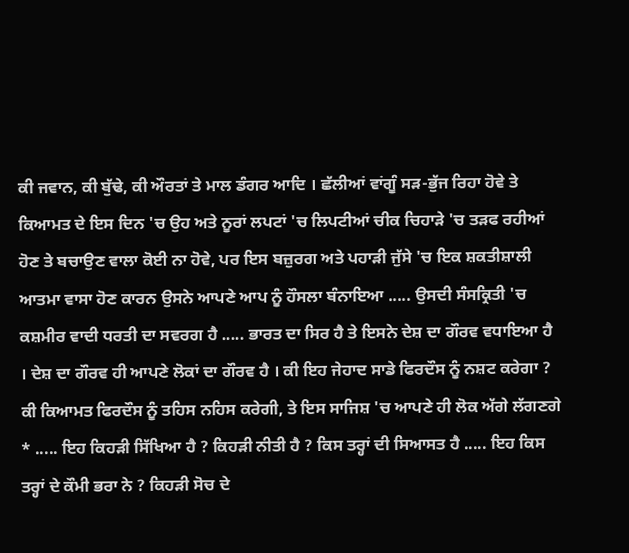ਕੀ ਜਵਾਨ, ਕੀ ਬੁੱਢੇ, ਕੀ ਔਰਤਾਂ ਤੇ ਮਾਲ ਡੰਗਰ ਆਦਿ । ਛੱਲੀਆਂ ਵਾਂਗੂੰ ਸੜ-ਭੁੱਜ ਰਿਹਾ ਹੋਵੇ ਤੇ ਕਿਆਮਤ ਦੇ ਇਸ ਦਿਨ 'ਚ ਉਹ ਅਤੇ ਨੂਰਾਂ ਲਪਟਾਂ 'ਚ ਲਿਪਟੀਆਂ ਚੀਕ ਚਿਹਾੜੇ 'ਚ ਤੜਫ ਰਹੀਆਂ ਹੋਣ ਤੇ ਬਚਾਉਣ ਵਾਲਾ ਕੋਈ ਨਾ ਹੋਵੇ, ਪਰ ਇਸ ਬਜ਼ੁਰਗ ਅਤੇ ਪਹਾੜੀ ਜੁੱਸੇ 'ਚ ਇਕ ਸ਼ਕਤੀਸ਼ਾਲੀ ਆਤਮਾ ਵਾਸਾ ਹੋਣ ਕਾਰਨ ਉਸਨੇ ਆਪਣੇ ਆਪ ਨੂੰ ਹੌਸਲਾ ਬੰਨਾਇਆ ..... ਉਸਦੀ ਸੰਸਕ੍ਰਿਤੀ 'ਚ ਕਸ਼ਮੀਰ ਵਾਦੀ ਧਰਤੀ ਦਾ ਸਵਰਗ ਹੈ ..... ਭਾਰਤ ਦਾ ਸਿਰ ਹੈ ਤੇ ਇਸਨੇ ਦੇਸ਼ ਦਾ ਗੌਰਵ ਵਧਾਇਆ ਹੈ । ਦੇਸ਼ ਦਾ ਗੌਰਵ ਹੀ ਆਪਣੇ ਲੋਕਾਂ ਦਾ ਗੌਰਵ ਹੈ । ਕੀ ਇਹ ਜੇਹਾਦ ਸਾਡੇ ਫਿਰਦੌਸ ਨੂੰ ਨਸ਼ਟ ਕਰੇਗਾ ? ਕੀ ਕਿਆਮਤ ਫਿਰਦੌਸ ਨੂੰ ਤਹਿਸ ਨਹਿਸ ਕਰੇਗੀ, ਤੇ ਇਸ ਸਾਜਿਸ਼ 'ਚ ਆਪਣੇ ਹੀ ਲੋਕ ਅੱਗੇ ਲੱਗਣਗੇ * ..... ਇਹ ਕਿਹੜੀ ਸਿੱਖਿਆ ਹੈ ? ਕਿਹੜੀ ਨੀਤੀ ਹੈ ? ਕਿਸ ਤਰ੍ਹਾਂ ਦੀ ਸਿਆਸਤ ਹੈ ..... ਇਹ ਕਿਸ ਤਰ੍ਹਾਂ ਦੇ ਕੌਮੀ ਭਰਾ ਨੇ ? ਕਿਹੜੀ ਸੋਚ ਦੇ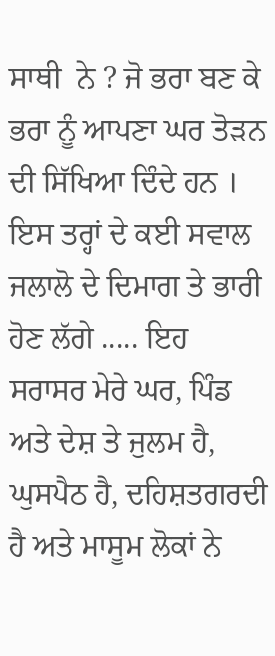ਸਾਥੀ  ਨੇ ? ਜੋ ਭਰਾ ਬਣ ਕੇ ਭਰਾ ਨੂੰ ਆਪਣਾ ਘਰ ਤੋੜਨ ਦੀ ਸਿੱਖਿਆ ਦਿੰਦੇ ਹਨ । ਇਸ ਤਰ੍ਹਾਂ ਦੇ ਕਈ ਸਵਾਲ ਜਲਾਲੋ ਦੇ ਦਿਮਾਗ ਤੇ ਭਾਰੀ ਹੋਣ ਲੱਗੇ ..... ਇਹ ਸਰਾਸਰ ਮੇਰੇ ਘਰ, ਪਿੰਡ ਅਤੇ ਦੇਸ਼ ਤੇ ਜੁਲਮ ਹੈ, ਘੁਸਪੈਠ ਹੈ, ਦਹਿਸ਼ਤਗਰਦੀ ਹੈ ਅਤੇ ਮਾਸੂਮ ਲੋਕਾਂ ਨੇ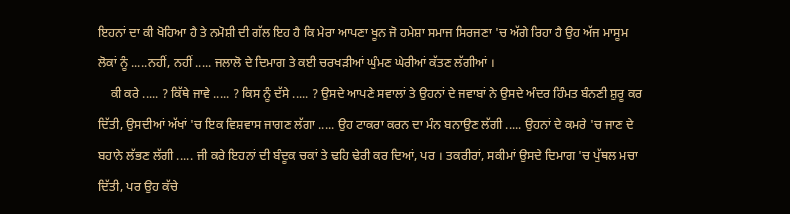ਇਹਨਾਂ ਦਾ ਕੀ ਖੋਹਿਆ ਹੈ ਤੇ ਨਮੋਸ਼ੀ ਦੀ ਗੱਲ ਇਹ ਹੈ ਕਿ ਮੇਰਾ ਆਪਣਾ ਖੂਨ ਜੋ ਹਮੇਸ਼ਾ ਸਮਾਜ ਸਿਰਜਣਾ 'ਚ ਅੱਗੇ ਰਿਹਾ ਹੈ ਉਹ ਅੱਜ ਮਾਸੂਮ ਲੋਕਾਂ ਨੂੰ .....ਨਹੀਂ, ਨਹੀਂ ..... ਜਲਾਲੋ ਦੇ ਦਿਮਾਗ ਤੇ ਕਈ ਚਰਖੜੀਆਂ ਘੁੰਮਣ ਘੇਰੀਆਂ ਕੱਤਣ ਲੱਗੀਆਂ ।
    ਕੀ ਕਰੇ ..... ? ਕਿੱਥੇ ਜਾਵੇ ..... ? ਕਿਸ ਨੂੰ ਦੱਸੇ ..... ? ਉਸਦੇ ਆਪਣੇ ਸਵਾਲਾਂ ਤੇ ਉਹਨਾਂ ਦੇ ਜਵਾਬਾਂ ਨੇ ਉਸਦੇ ਅੰਦਰ ਹਿੰਮਤ ਬੰਨਣੀ ਸ਼ੁਰੂ ਕਰ ਦਿੱਤੀ, ਉਸਦੀਆਂ ਅੱਖਾਂ 'ਚ ਇਕ ਵਿਸ਼ਵਾਸ ਜਾਗਣ ਲੱਗਾ ..... ਉਹ ਟਾਕਰਾ ਕਰਨ ਦਾ ਮੰਨ ਬਨਾਉਣ ਲੱਗੀ ..... ਉਹਨਾਂ ਦੇ ਕਮਰੇ 'ਚ ਜਾਣ ਦੇ ਬਹਾਨੇ ਲੱਭਣ ਲੱਗੀ ..... ਜੀ ਕਰੇ ਇਹਨਾਂ ਦੀ ਬੰਦੂਕ ਚਕਾਂ ਤੇ ਢਹਿ ਢੇਰੀ ਕਰ ਦਿਆਂ, ਪਰ । ਤਕਰੀਰਾਂ, ਸਕੀਮਾਂ ਉਸਦੇ ਦਿਮਾਗ 'ਚ ਪੁੱਥਲ ਮਚਾ ਦਿੱਤੀ, ਪਰ ਉਹ ਕੱਚੇ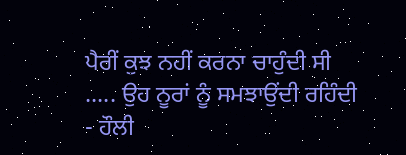ਪੈਰੀਂ ਕੁਝ ਨਹੀਂ ਕਰਨਾ ਚਾਹੁੰਦੀ ਸੀ ..... ਉਹ ਨੂਰਾਂ ਨੂੰ ਸਮਝਾਉਂਦੀ ਰਹਿੰਦੀ - ਹੌਲੀ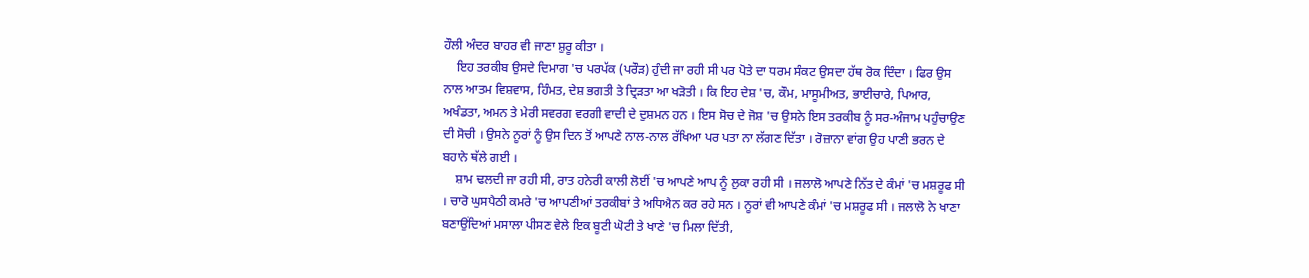ਹੌਲੀ ਅੰਦਰ ਬਾਹਰ ਵੀ ਜਾਣਾ ਸ਼ੁਰੂ ਕੀਤਾ ।
    ਇਹ ਤਰਕੀਬ ਉਸਦੇ ਦਿਮਾਗ 'ਚ ਪਰਪੱਕ (ਪਰੌੜ) ਹੁੰਦੀ ਜਾ ਰਹੀ ਸੀ ਪਰ ਪੋਤੇ ਦਾ ਧਰਮ ਸੰਕਟ ਉਸਦਾ ਹੱਥ ਰੋਕ ਦਿੰਦਾ । ਫਿਰ ਉਸ ਨਾਲ ਆਤਮ ਵਿਸ਼ਵਾਸ, ਹਿੰਮਤ, ਦੇਸ਼ ਭਗਤੀ ਤੇ ਦ੍ਰਿੜਤਾ ਆ ਖੜੋਤੀ । ਕਿ ਇਹ ਦੇਸ਼ 'ਚ, ਕੌਮ, ਮਾਸੂਮੀਅਤ, ਭਾਈਚਾਰੇ, ਪਿਆਰ, ਅਖੰਡਤਾ, ਅਮਨ ਤੇ ਮੇਰੀ ਸਵਰਗ ਵਰਗੀ ਵਾਦੀ ਦੇ ਦੁਸ਼ਮਨ ਹਨ । ਇਸ ਸੋਚ ਦੇ ਜੋਸ਼ 'ਚ ਉਸਨੇ ਇਸ ਤਰਕੀਬ ਨੂੰ ਸਰ-ਅੰਜਾਮ ਪਹੁੰਚਾਉਣ ਦੀ ਸੋਚੀ । ਉਸਨੇ ਨੂਰਾਂ ਨੂੰ ਉਸ ਦਿਨ ਤੋਂ ਆਪਣੇ ਨਾਲ-ਨਾਲ ਰੱਖਿਆ ਪਰ ਪਤਾ ਨਾ ਲੱਗਣ ਦਿੱਤਾ । ਰੋਜ਼ਾਨਾ ਵਾਂਗ ਉਹ ਪਾਣੀ ਭਰਨ ਦੇ ਬਹਾਨੇ ਥੱਲੇ ਗਈ ।
    ਸ਼ਾਮ ਢਲਦੀ ਜਾ ਰਹੀ ਸੀ, ਰਾਤ ਹਨੇਰੀ ਕਾਲੀ ਲੋਈਂ 'ਚ ਆਪਣੇ ਆਪ ਨੂੰ ਲੁਕਾ ਰਹੀ ਸੀ । ਜਲਾਲੋ ਆਪਣੇ ਨਿੱਤ ਦੇ ਕੰਮਾਂ 'ਚ ਮਸ਼ਰੂਫ ਸੀ । ਚਾਰੋ ਘੁਸਪੈਠੀ ਕਮਰੇ 'ਚ ਆਪਣੀਆਂ ਤਰਕੀਬਾਂ ਤੇ ਅਧਿਐਨ ਕਰ ਰਹੇ ਸਨ । ਨੂਰਾਂ ਵੀ ਆਪਣੇ ਕੰਮਾਂ 'ਚ ਮਸ਼ਰੂਫ ਸੀ । ਜਲਾਲੋ ਨੇ ਖਾਣਾ ਬਣਾਉਂਦਿਆਂ ਮਸਾਲਾ ਪੀਸਣ ਵੇਲੇ ਇਕ ਬੂਟੀ ਘੋਟੀ ਤੇ ਖਾਣੇ 'ਚ ਮਿਲਾ ਦਿੱਤੀ,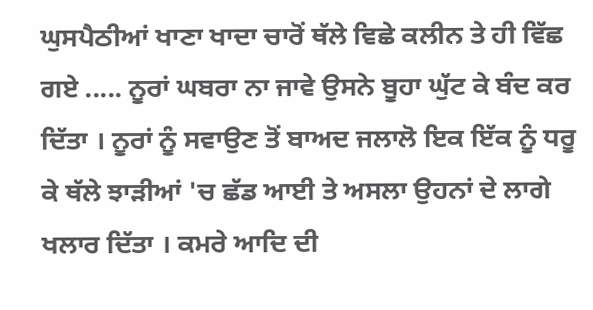ਘੁਸਪੈਠੀਆਂ ਖਾਣਾ ਖਾਦਾ ਚਾਰੋਂ ਥੱਲੇ ਵਿਛੇ ਕਲੀਨ ਤੇ ਹੀ ਵਿੱਛ ਗਏ ..... ਨੂਰਾਂ ਘਬਰਾ ਨਾ ਜਾਵੇ ਉਸਨੇ ਬੂਹਾ ਘੁੱਟ ਕੇ ਬੰਦ ਕਰ ਦਿੱਤਾ । ਨੂਰਾਂ ਨੂੰ ਸਵਾਉਣ ਤੋਂ ਬਾਅਦ ਜਲਾਲੋ ਇਕ ਇੱਕ ਨੂੰ ਧਰੂ ਕੇ ਥੱਲੇ ਝਾੜੀਆਂ 'ਚ ਛੱਡ ਆਈ ਤੇ ਅਸਲਾ ਉਹਨਾਂ ਦੇ ਲਾਗੇ ਖਲਾਰ ਦਿੱਤਾ । ਕਮਰੇ ਆਦਿ ਦੀ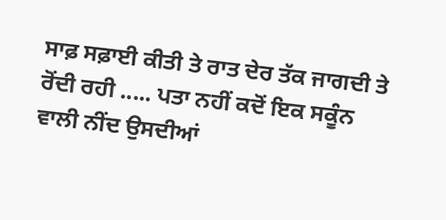ਸਾਫ਼ ਸਫ਼ਾਈ ਕੀਤੀ ਤੇ ਰਾਤ ਦੇਰ ਤੱਕ ਜਾਗਦੀ ਤੇ ਰੋਂਦੀ ਰਹੀ ..... ਪਤਾ ਨਹੀਂ ਕਦੋਂ ਇਕ ਸਕੂੰਨ ਵਾਲੀ ਨੀਂਦ ਉਸਦੀਆਂ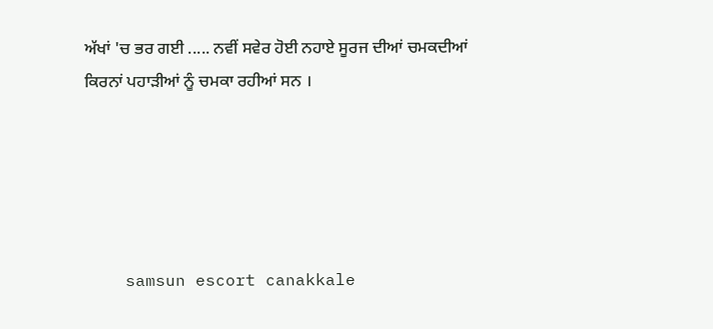ਅੱਖਾਂ 'ਚ ਭਰ ਗਈ ..... ਨਵੀਂ ਸਵੇਰ ਹੋਈ ਨਹਾਏ ਸੂਰਜ ਦੀਆਂ ਚਮਕਦੀਆਂ ਕਿਰਨਾਂ ਪਹਾੜੀਆਂ ਨੂੰ ਚਮਕਾ ਰਹੀਆਂ ਸਨ ।





    samsun escort canakkale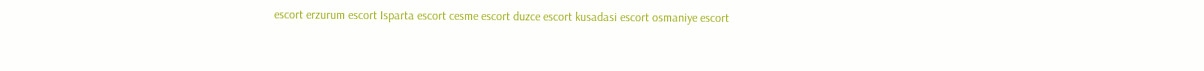escort erzurum escort Isparta escort cesme escort duzce escort kusadasi escort osmaniye escort